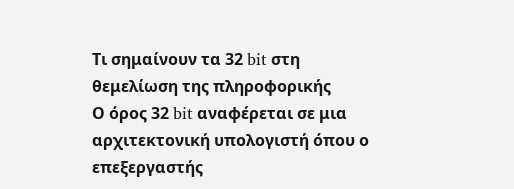Τι σημαίνουν τα 32 bit στη θεμελίωση της πληροφορικής
Ο όρος 32 bit αναφέρεται σε μια αρχιτεκτονική υπολογιστή όπου ο επεξεργαστής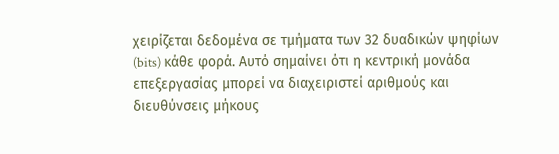χειρίζεται δεδομένα σε τμήματα των 32 δυαδικών ψηφίων (bits) κάθε φορά. Αυτό σημαίνει ότι η κεντρική μονάδα επεξεργασίας μπορεί να διαχειριστεί αριθμούς και διευθύνσεις μήκους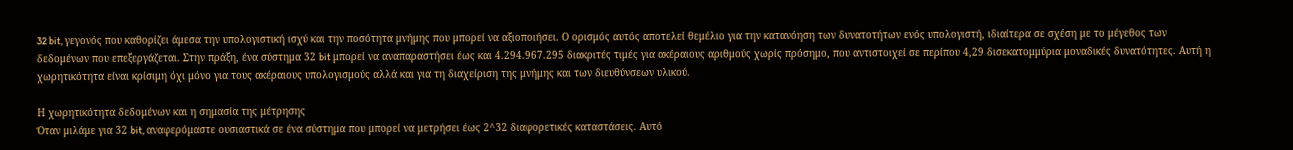32 bit, γεγονός που καθορίζει άμεσα την υπολογιστική ισχύ και την ποσότητα μνήμης που μπορεί να αξιοποιήσει. Ο ορισμός αυτός αποτελεί θεμέλιο για την κατανόηση των δυνατοτήτων ενός υπολογιστή, ιδιαίτερα σε σχέση με το μέγεθος των δεδομένων που επεξεργάζεται. Στην πράξη, ένα σύστημα 32 bit μπορεί να αναπαραστήσει έως και 4.294.967.295 διακριτές τιμές για ακέραιους αριθμούς χωρίς πρόσημο, που αντιστοιχεί σε περίπου 4,29 δισεκατομμύρια μοναδικές δυνατότητες. Αυτή η χωρητικότητα είναι κρίσιμη όχι μόνο για τους ακέραιους υπολογισμούς αλλά και για τη διαχείριση της μνήμης και των διευθύνσεων υλικού.

Η χωρητικότητα δεδομένων και η σημασία της μέτρησης
Όταν μιλάμε για 32 bit, αναφερόμαστε ουσιαστικά σε ένα σύστημα που μπορεί να μετρήσει έως 2^32 διαφορετικές καταστάσεις. Αυτό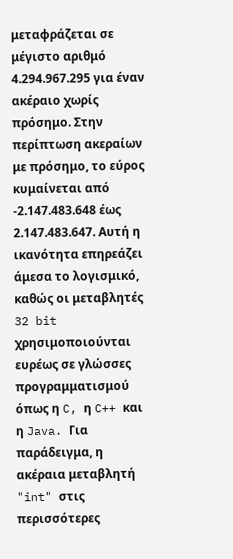μεταφράζεται σε μέγιστο αριθμό 4.294.967.295 για έναν ακέραιο χωρίς πρόσημο. Στην περίπτωση ακεραίων με πρόσημο, το εύρος κυμαίνεται από -2.147.483.648 έως 2.147.483.647. Αυτή η ικανότητα επηρεάζει άμεσα το λογισμικό, καθώς οι μεταβλητές 32 bit χρησιμοποιούνται ευρέως σε γλώσσες προγραμματισμού όπως η C, η C++ και η Java. Για παράδειγμα, η ακέραια μεταβλητή "int" στις περισσότερες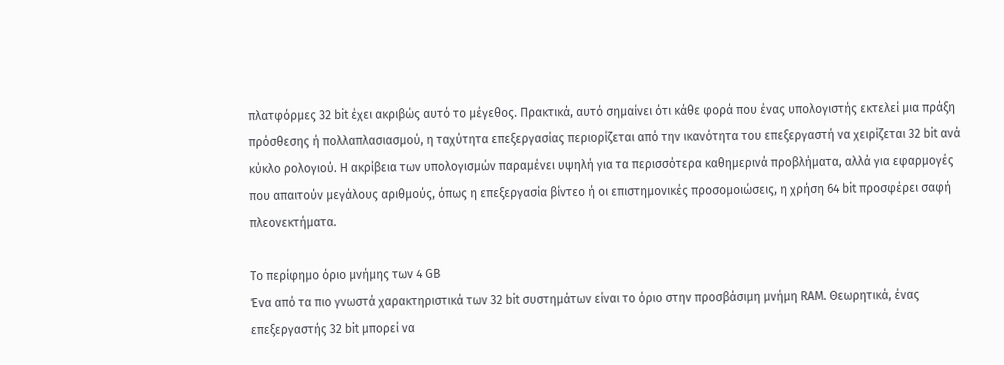πλατφόρμες 32 bit έχει ακριβώς αυτό το μέγεθος. Πρακτικά, αυτό σημαίνει ότι κάθε φορά που ένας υπολογιστής εκτελεί μια πράξη πρόσθεσης ή πολλαπλασιασμού, η ταχύτητα επεξεργασίας περιορίζεται από την ικανότητα του επεξεργαστή να χειρίζεται 32 bit ανά κύκλο ρολογιού. Η ακρίβεια των υπολογισμών παραμένει υψηλή για τα περισσότερα καθημερινά προβλήματα, αλλά για εφαρμογές που απαιτούν μεγάλους αριθμούς, όπως η επεξεργασία βίντεο ή οι επιστημονικές προσομοιώσεις, η χρήση 64 bit προσφέρει σαφή πλεονεκτήματα.

Το περίφημο όριο μνήμης των 4 GB
Ένα από τα πιο γνωστά χαρακτηριστικά των 32 bit συστημάτων είναι το όριο στην προσβάσιμη μνήμη RAM. Θεωρητικά, ένας επεξεργαστής 32 bit μπορεί να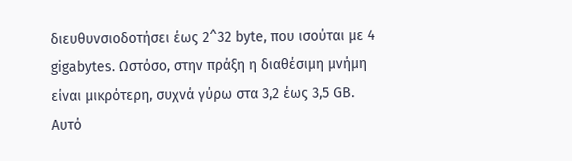διευθυνσιοδοτήσει έως 2^32 byte, που ισούται με 4 gigabytes. Ωστόσο, στην πράξη η διαθέσιμη μνήμη είναι μικρότερη, συχνά γύρω στα 3,2 έως 3,5 GB. Αυτό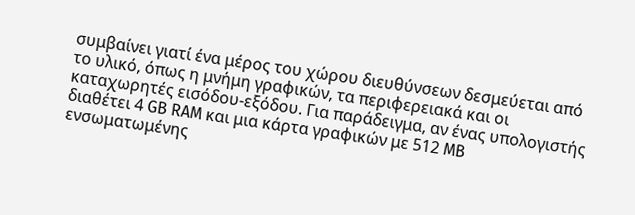συμβαίνει γιατί ένα μέρος του χώρου διευθύνσεων δεσμεύεται από το υλικό, όπως η μνήμη γραφικών, τα περιφερειακά και οι καταχωρητές εισόδου-εξόδου. Για παράδειγμα, αν ένας υπολογιστής διαθέτει 4 GB RAM και μια κάρτα γραφικών με 512 MB ενσωματωμένης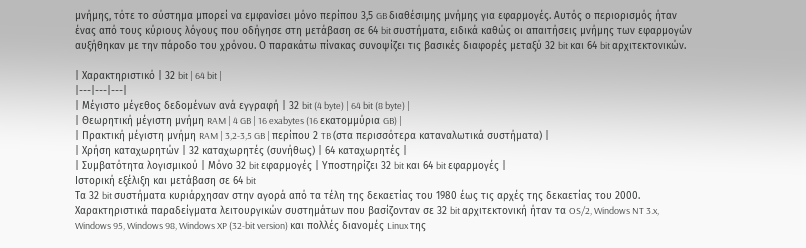μνήμης, τότε το σύστημα μπορεί να εμφανίσει μόνο περίπου 3,5 GB διαθέσιμης μνήμης για εφαρμογές. Αυτός ο περιορισμός ήταν ένας από τους κύριους λόγους που οδήγησε στη μετάβαση σε 64 bit συστήματα, ειδικά καθώς οι απαιτήσεις μνήμης των εφαρμογών αυξήθηκαν με την πάροδο του χρόνου. Ο παρακάτω πίνακας συνοψίζει τις βασικές διαφορές μεταξύ 32 bit και 64 bit αρχιτεκτονικών.

| Χαρακτηριστικό | 32 bit | 64 bit |
|---|---|---|
| Μέγιστο μέγεθος δεδομένων ανά εγγραφή | 32 bit (4 byte) | 64 bit (8 byte) |
| Θεωρητική μέγιστη μνήμη RAM | 4 GB | 16 exabytes (16 εκατομμύρια GB) |
| Πρακτική μέγιστη μνήμη RAM | 3,2-3,5 GB | περίπου 2 TB (στα περισσότερα καταναλωτικά συστήματα) |
| Χρήση καταχωρητών | 32 καταχωρητές (συνήθως) | 64 καταχωρητές |
| Συμβατότητα λογισμικού | Μόνο 32 bit εφαρμογές | Υποστηρίζει 32 bit και 64 bit εφαρμογές |
Ιστορική εξέλιξη και μετάβαση σε 64 bit
Τα 32 bit συστήματα κυριάρχησαν στην αγορά από τα τέλη της δεκαετίας του 1980 έως τις αρχές της δεκαετίας του 2000. Χαρακτηριστικά παραδείγματα λειτουργικών συστημάτων που βασίζονταν σε 32 bit αρχιτεκτονική ήταν τα OS/2, Windows NT 3.x, Windows 95, Windows 98, Windows XP (32-bit version) και πολλές διανομές Linux της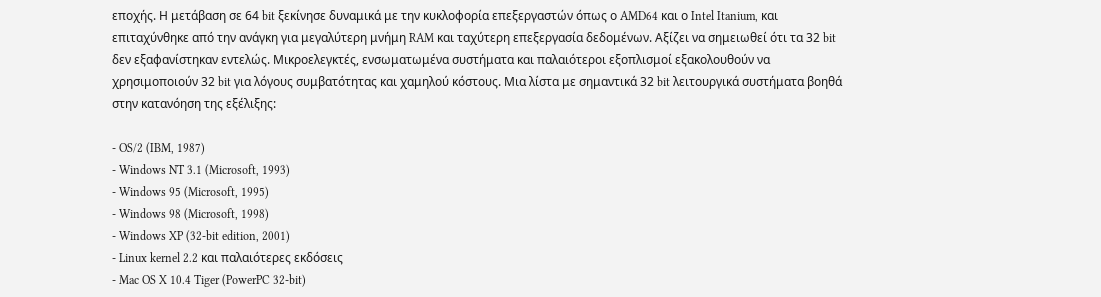εποχής. Η μετάβαση σε 64 bit ξεκίνησε δυναμικά με την κυκλοφορία επεξεργαστών όπως ο AMD64 και ο Intel Itanium, και επιταχύνθηκε από την ανάγκη για μεγαλύτερη μνήμη RAM και ταχύτερη επεξεργασία δεδομένων. Αξίζει να σημειωθεί ότι τα 32 bit δεν εξαφανίστηκαν εντελώς. Μικροελεγκτές, ενσωματωμένα συστήματα και παλαιότεροι εξοπλισμοί εξακολουθούν να χρησιμοποιούν 32 bit για λόγους συμβατότητας και χαμηλού κόστους. Μια λίστα με σημαντικά 32 bit λειτουργικά συστήματα βοηθά στην κατανόηση της εξέλιξης:

- OS/2 (IBM, 1987)
- Windows NT 3.1 (Microsoft, 1993)
- Windows 95 (Microsoft, 1995)
- Windows 98 (Microsoft, 1998)
- Windows XP (32-bit edition, 2001)
- Linux kernel 2.2 και παλαιότερες εκδόσεις
- Mac OS X 10.4 Tiger (PowerPC 32-bit)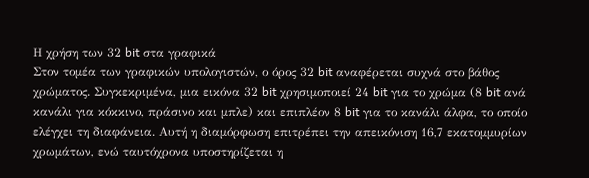Η χρήση των 32 bit στα γραφικά
Στον τομέα των γραφικών υπολογιστών, ο όρος 32 bit αναφέρεται συχνά στο βάθος χρώματος. Συγκεκριμένα, μια εικόνα 32 bit χρησιμοποιεί 24 bit για το χρώμα (8 bit ανά κανάλι για κόκκινο, πράσινο και μπλε) και επιπλέον 8 bit για το κανάλι άλφα, το οποίο ελέγχει τη διαφάνεια. Αυτή η διαμόρφωση επιτρέπει την απεικόνιση 16,7 εκατομμυρίων χρωμάτων, ενώ ταυτόχρονα υποστηρίζεται η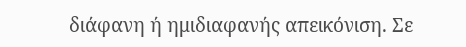διάφανη ή ημιδιαφανής απεικόνιση. Σε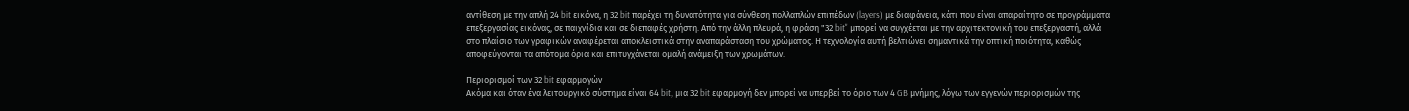αντίθεση με την απλή 24 bit εικόνα, η 32 bit παρέχει τη δυνατότητα για σύνθεση πολλαπλών επιπέδων (layers) με διαφάνεια, κάτι που είναι απαραίτητο σε προγράμματα επεξεργασίας εικόνας, σε παιχνίδια και σε διεπαφές χρήστη. Από την άλλη πλευρά, η φράση "32 bit" μπορεί να συγχέεται με την αρχιτεκτονική του επεξεργαστή, αλλά στο πλαίσιο των γραφικών αναφέρεται αποκλειστικά στην αναπαράσταση του χρώματος. Η τεχνολογία αυτή βελτιώνει σημαντικά την οπτική ποιότητα, καθώς αποφεύγονται τα απότομα όρια και επιτυγχάνεται ομαλή ανάμειξη των χρωμάτων.

Περιορισμοί των 32 bit εφαρμογών
Ακόμα και όταν ένα λειτουργικό σύστημα είναι 64 bit, μια 32 bit εφαρμογή δεν μπορεί να υπερβεί το όριο των 4 GB μνήμης, λόγω των εγγενών περιορισμών της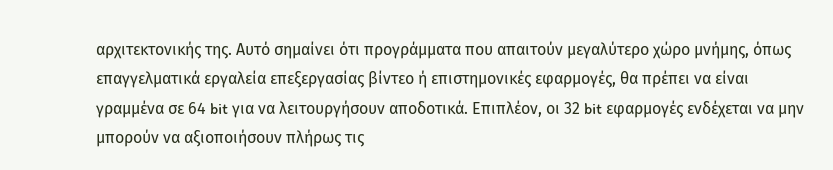αρχιτεκτονικής της. Αυτό σημαίνει ότι προγράμματα που απαιτούν μεγαλύτερο χώρο μνήμης, όπως επαγγελματικά εργαλεία επεξεργασίας βίντεο ή επιστημονικές εφαρμογές, θα πρέπει να είναι γραμμένα σε 64 bit για να λειτουργήσουν αποδοτικά. Επιπλέον, οι 32 bit εφαρμογές ενδέχεται να μην μπορούν να αξιοποιήσουν πλήρως τις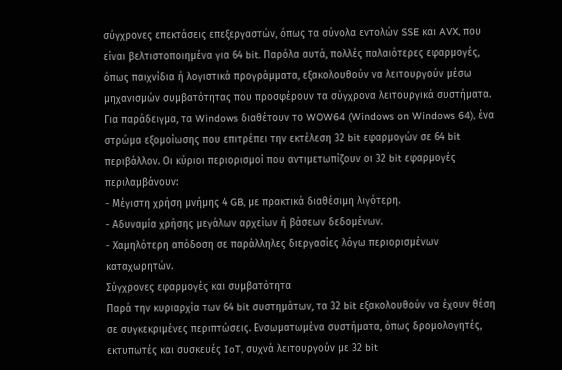σύγχρονες επεκτάσεις επεξεργαστών, όπως τα σύνολα εντολών SSE και AVX, που είναι βελτιστοποιημένα για 64 bit. Παρόλα αυτά, πολλές παλαιότερες εφαρμογές, όπως παιχνίδια ή λογιστικά προγράμματα, εξακολουθούν να λειτουργούν μέσω μηχανισμών συμβατότητας που προσφέρουν τα σύγχρονα λειτουργικά συστήματα. Για παράδειγμα, τα Windows διαθέτουν το WOW64 (Windows on Windows 64), ένα στρώμα εξομοίωσης που επιτρέπει την εκτέλεση 32 bit εφαρμογών σε 64 bit περιβάλλον. Οι κύριοι περιορισμοί που αντιμετωπίζουν οι 32 bit εφαρμογές περιλαμβάνουν:
- Μέγιστη χρήση μνήμης 4 GB, με πρακτικά διαθέσιμη λιγότερη.
- Αδυναμία χρήσης μεγάλων αρχείων ή βάσεων δεδομένων.
- Χαμηλότερη απόδοση σε παράλληλες διεργασίες λόγω περιορισμένων καταχωρητών.
Σύγχρονες εφαρμογές και συμβατότητα
Παρά την κυριαρχία των 64 bit συστημάτων, τα 32 bit εξακολουθούν να έχουν θέση σε συγκεκριμένες περιπτώσεις. Ενσωματωμένα συστήματα, όπως δρομολογητές, εκτυπωτές και συσκευές IoT, συχνά λειτουργούν με 32 bit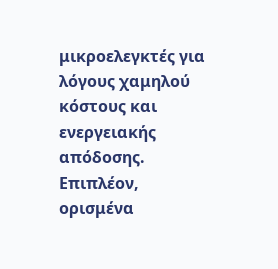μικροελεγκτές για λόγους χαμηλού κόστους και ενεργειακής απόδοσης. Επιπλέον, ορισμένα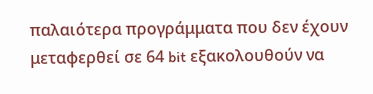παλαιότερα προγράμματα που δεν έχουν μεταφερθεί σε 64 bit εξακολουθούν να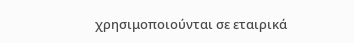χρησιμοποιούνται σε εταιρικά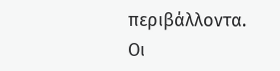περιβάλλοντα. Οι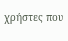χρήστες που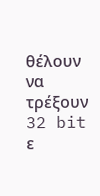θέλουν να τρέξουν 32 bit ε